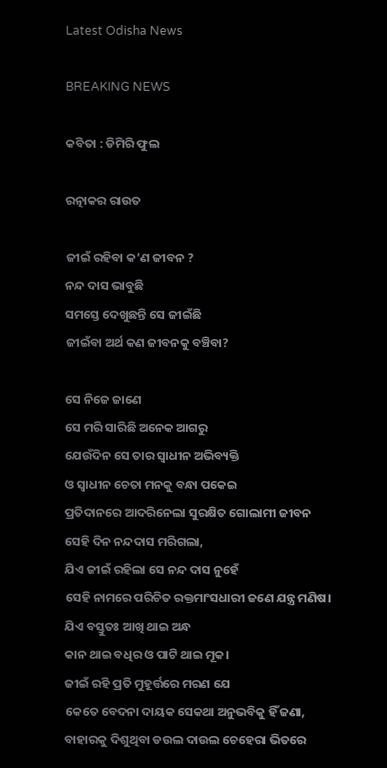Latest Odisha News

BREAKING NEWS

କବିତା : ଡିମିରି ଫୁଲ

ରତ୍ନାକର ରାଉତ

ଜୀଇଁ ରହିବା କ’ଣ ଜୀବନ ?
ନନ୍ଦ ଦାସ ଭାବୁଛି
ସମସ୍ତେ ଦେଖୁଛନ୍ତି ସେ ଜୀଇଁଛି
ଜୀଇଁବା ଅର୍ଥ କଣ ଜୀବନକୁ ବଞ୍ଚିବା?

ସେ ନିଜେ ଜାଣେ
ସେ ମରି ସାରିଛି ଅନେକ ଆଗରୁ
ଯେଉଁଦିନ ସେ ତାର ସ୍ବାଧୀନ ଅଭିବ୍ୟକ୍ତି
ଓ ସ୍ଵାଧୀନ ଚେତା ମନକୁ ବନ୍ଧା ପକେଇ
ପ୍ରତିଦାନରେ ଆଦରିନେଲା ସୁରକ୍ଷିତ ଗୋଲାମୀ ଜୀବନ
ସେହି ଦିନ ନନ୍ଦଦାସ ମରିଗଲା,
ଯିଏ ଜୀଇଁ ରହିଲା ସେ ନନ୍ଦ ଦାସ ନୁହେଁ
ସେହି ନାମରେ ପରିଚିତ ରକ୍ତମାଂସଧାରୀ ଜଣେ ଯନ୍ତ୍ର ମଣିଷ।
ଯିଏ ବସ୍ତୁତଃ ଆଖି ଥାଇ ଅନ୍ଧ
କାନ ଥାଇ ବଧିର ଓ ପାଟି ଥାଇ ମୂକ।
ଜୀଇଁ ରହି ପ୍ରତି ମୁହୂର୍ତ୍ତରେ ମରଣ ଯେ
କେତେ ବେଦନା ଦାୟକ ସେକଥା ଅନୁଭବିକୁ ହିଁ ଜଣା,
ବାହାରକୁ ଦିଶୁଥିବା ଡଉଲ ଦାଉଲ ଚେହେରା ଭିତରେ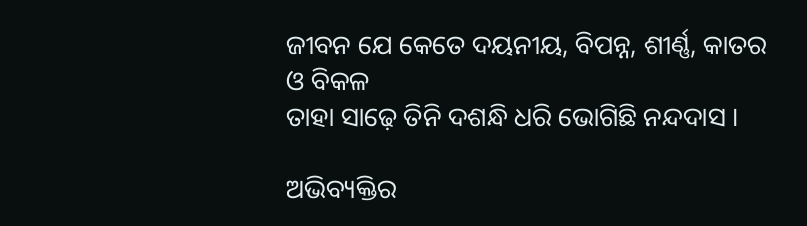ଜୀବନ ଯେ କେତେ ଦୟନୀୟ, ବିପନ୍ନ, ଶୀର୍ଣ୍ଣ, କାତର ଓ ବିକଳ
ତାହା ସାଢ଼େ ତିନି ଦଶନ୍ଧି ଧରି ଭୋଗିଛି ନନ୍ଦଦାସ ।

ଅଭିବ୍ୟକ୍ତିର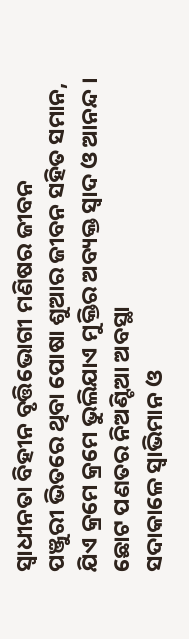ସ୍ଵାଧୀନତା ବିହୀନ ବୃତ୍ତିଭୋଗୀ ମଣିଷର ଜୀବନ
ପଞ୍ଜୁରୀ ଭିତରେ ଥିବା ପୋଷା ଶୁଆର ଜୀବନ ସହିତ ସମାନ,
ଯିଏ କ୍ରମେ କ୍ରମେ ଭୁଲିଯାଏ ମୁକ୍ତିର ଅବ୍ୟକ୍ତ ସ୍ୱାଦ ଓ ଆନନ୍ଦ ।
ଛୋଟ ପଣତର ନିଅଣ୍ଟିଆ ଅବସ୍ଥା
ସଦାକାଳେ ସ୍ୱାଭିମାନ ଓ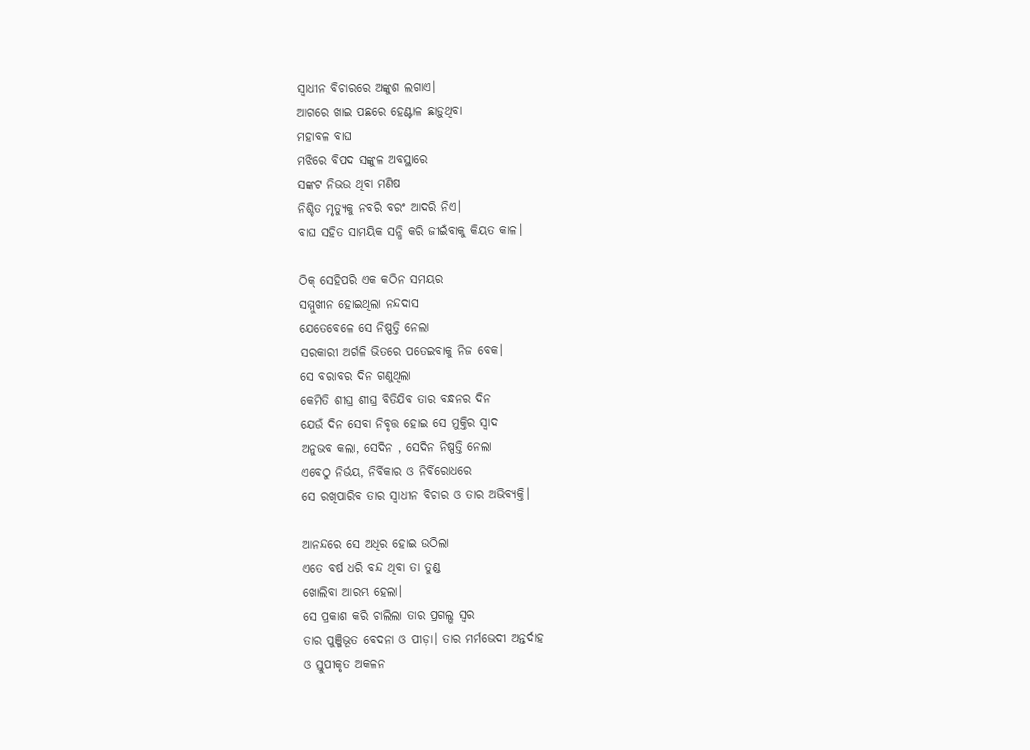ସ୍ଵାଧୀନ ବିଚାରରେ ଅଙ୍କୁଶ ଲଗାଏ।
ଆଗରେ ଖାଇ ପଛରେ ହେଣ୍ଟାଳ ଛାଡ଼ୁଥିବା
ମହାବଳ ବାଘ
ମଝିରେ ବିପଦ ସଙ୍କୁଳ ଅବସ୍ଥାରେ
ସଙ୍କଟ ନିଭଉ ଥିବା ମଣିଷ
ନିଶ୍ଚିତ ମୃତ୍ୟୁକୁ ନବରି ବରଂ ଆଦରି ନିଏ।
ବାଘ ସହିତ ସାମୟିକ ସନ୍ଧି କରି ଜୀଇଁବାକୁ କିୟତ କାଳ।

ଠିକ୍ ସେହିପରି ଏକ କଠିନ ସମୟର
ସମ୍ମୁଖୀନ ହୋଇଥିଲା ନନ୍ଦଦାସ
ଯେତେବେଳେ ସେ ନିଷ୍ପତ୍ତି ନେଲା
ସରକାରୀ ଅର୍ଗଳି ଭିତରେ ପତେଇବାକୁ ନିଜ ବେକ।
ସେ ବରାବର ଦିନ ଗଣୁଥିଲା
କେମିତି ଶୀଘ୍ର ଶୀଘ୍ର ବିତିଯିବ ତାର ବନ୍ଧନର ଦିନ
ଯେଉଁ ଦିନ ସେବା ନିବୃତ୍ତ ହୋଇ ସେ ମୁକ୍ତିର ସ୍ୱାଦ
ଅନୁଭବ କଲା, ସେଦିନ , ସେଦିନ ନିଷ୍ପତ୍ତି ନେଲା
ଏବେଠୁ ନିର୍ଭୟ, ନିର୍ବିକାର ଓ ନିର୍ବିରୋଧରେ
ସେ ରଖିପାରିବ ତାର ସ୍ଵାଧୀନ ବିଚାର ଓ ତାର ଅଭିବ୍ୟକ୍ତି।

ଆନନ୍ଦରେ ସେ ଅଧିର ହୋଇ ଉଠିଲା
ଏତେ ବର୍ଷ ଧରି ବନ୍ଦ ଥିବା ତା ତୁଣ୍ଡ
ଖୋଲିବା ଆରମ୍ଭ ହେଲା।
ସେ ପ୍ରକାଶ କରି ଚାଲିଲା ତାର ପ୍ରଗଲ୍ଭ ସ୍ୱର
ତାର ପୁଞ୍ଜିଭୂତ ବେଦନା ଓ ପୀଡ଼ା। ତାର ମର୍ମଭେଦୀ ଅନ୍ତର୍ଦାହ
ଓ ସ୍ତୁପୀକୃତ ଅକଳନ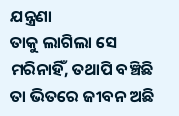ଯନ୍ତ୍ରଣା
ତାକୁ ଲାଗିଲା ସେ ମରିନାହିଁ, ତଥାପି ବଞ୍ଚିଛି
ତା ଭିତରେ ଜୀବନ ଅଛି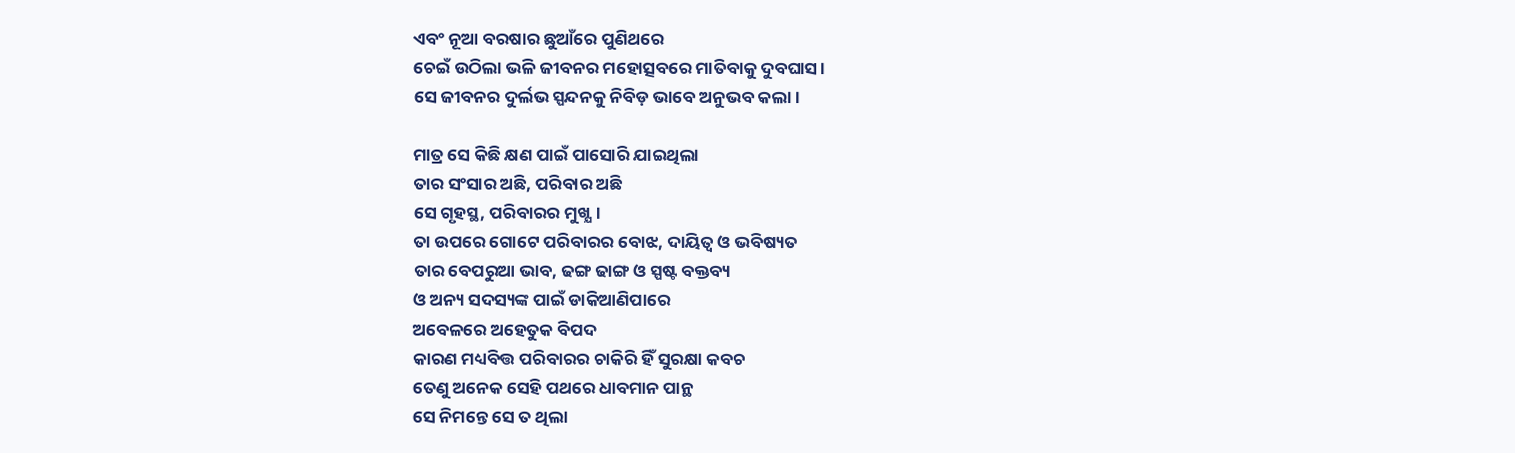ଏବଂ ନୂଆ ବରଷାର ଛୁଆଁରେ ପୁଣିଥରେ
ଚେଇଁ ଉଠିଲା ଭଳି ଜୀବନର ମହୋତ୍ସବରେ ମାତିବାକୁ ଦୁବଘାସ।
ସେ ଜୀବନର ଦୁର୍ଲଭ ସ୍ପନ୍ଦନକୁ ନିବିଡ଼ ଭାବେ ଅନୁଭବ କଲା।

ମାତ୍ର ସେ କିଛି କ୍ଷଣ ପାଇଁ ପାସୋରି ଯାଇଥିଲା
ତାର ସଂସାର ଅଛି, ପରିବାର ଅଛି
ସେ ଗୃହସ୍ଥ, ପରିବାରର ମୁଖ୍ଯ।
ତା ଉପରେ ଗୋଟେ ପରିବାରର ବୋଝ, ଦାୟିତ୍ଵ ଓ ଭବିଷ୍ୟତ
ତାର ବେପରୁଆ ଭାବ, ଢଙ୍ଗ ଢାଙ୍ଗ ଓ ସ୍ପଷ୍ଟ ବକ୍ତବ୍ୟ
ଓ ଅନ୍ୟ ସଦସ୍ୟଙ୍କ ପାଇଁ ଡାକିଆଣିପାରେ
ଅବେଳରେ ଅହେତୁକ ବିପଦ
କାରଣ ମଧ୍ୟବିତ୍ତ ପରିବାରର ଚାକିରି ହିଁ ସୁରକ୍ଷା କବଚ
ତେଣୁ ଅନେକ ସେହି ପଥରେ ଧାବମାନ ପାନ୍ଥ
ସେ ନିମନ୍ତେ ସେ ତ ଥିଲା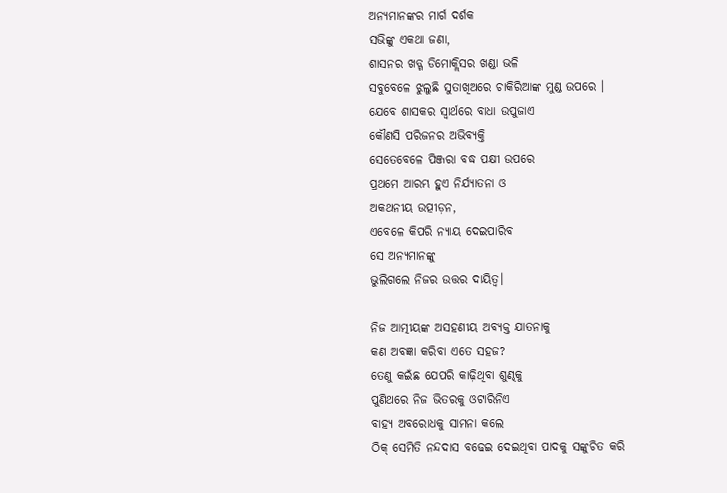ଅନ୍ୟମାନଙ୍କର ମାର୍ଗ ଦର୍ଶକ
ସଭିଙ୍କୁ ଏକଥା ଜଣା,
ଶାସନର ଖଡ୍ଗ ଡିମୋକ୍ଲିସର ଖଣ୍ଡା ଭଳି
ସବୁବେଳେ ଝୁଲୁଛି ସୁତାଖିଅରେ ଚାକିରିଆଙ୍କ ମୁଣ୍ଡ ଉପରେ ।
ଯେବେ ଶାସକର ସ୍ୱାର୍ଥରେ ବାଧା ଉପୁଜାଏ
କୌଣସି ପରିଜନର ଅଭିବ୍ୟକ୍ତି
ସେତେବେଳେ ପିଞ୍ଜରା ବଦ୍ଧ ପକ୍ଷୀ ଉପରେ
ପ୍ରଥମେ ଆରମ୍ଭ ହୁଏ ନିର୍ଯ୍ୟାତନା ଓ
ଅକଥନୀୟ ଉତ୍ପୀଡ଼ନ,
ଏବେଳେ କିପରି ନ୍ୟାୟ ଦେଇପାରିବ
ସେ ଅନ୍ୟମାନଙ୍କୁ
ଭୁଲିଗଲେ ନିଜର ଉତ୍ତର ଦାୟିତ୍ଵ।

ନିଜ ଆତ୍ମୀୟଙ୍କ ଅସହଣୀୟ ଅବ୍ୟକ୍ତ ଯାତନାକୁ
କଣ ଅବଜ୍ଞା କରିବା ଏତେ ସହଜ?
ତେଣୁ କଇଁଛ ଯେପରି କାଢ଼ିଥିବା ଶୁଣ୍ଢକୁ
ପୁଣିଥରେ ନିଜ ଭିତରକୁ ଓଟାରିନିଏ
ବାହ୍ୟ ଅବରୋଧକୁ ସାମନା କଲେ
ଠିକ୍ ସେମିତି ନନ୍ଦଦାସ ବଢେଇ ଦେଇଥିବା ପାଦକୁ ସଙ୍କୁଚିତ କରି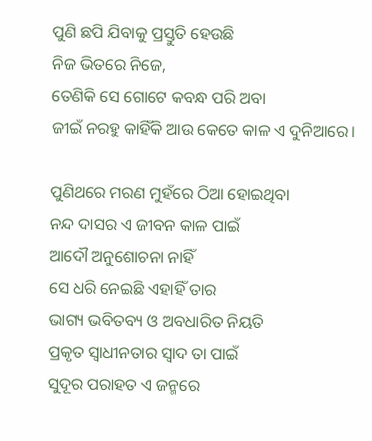ପୁଣି ଛପି ଯିବାକୁ ପ୍ରସ୍ତୁତି ହେଉଛି
ନିଜ ଭିତରେ ନିଜେ,
ତେଣିକି ସେ ଗୋଟେ କବନ୍ଧ ପରି ଅବା
ଜୀଇଁ ନରହୁ କାହିଁକି ଆଉ କେତେ କାଳ ଏ ଦୁନିଆରେ।

ପୁଣିଥରେ ମରଣ ମୁହଁରେ ଠିଆ ହୋଇଥିବା
ନନ୍ଦ ଦାସର ଏ ଜୀବନ କାଳ ପାଇଁ
ଆଦୌ ଅନୁଶୋଚନା ନାହିଁ
ସେ ଧରି ନେଇଛି ଏହାହିଁ ତାର
ଭାଗ୍ୟ ଭବିତବ୍ୟ ଓ ଅବଧାରିତ ନିୟତି
ପ୍ରକୃତ ସ୍ଵାଧୀନତାର ସ୍ୱାଦ ତା ପାଇଁ
ସୁଦୂର ପରାହତ ଏ ଜନ୍ମରେ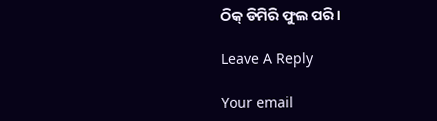ଠିକ୍ ଡିମିରି ଫୁଲ ପରି।

Leave A Reply

Your email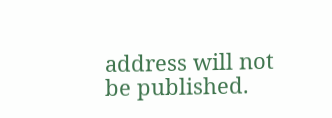address will not be published.